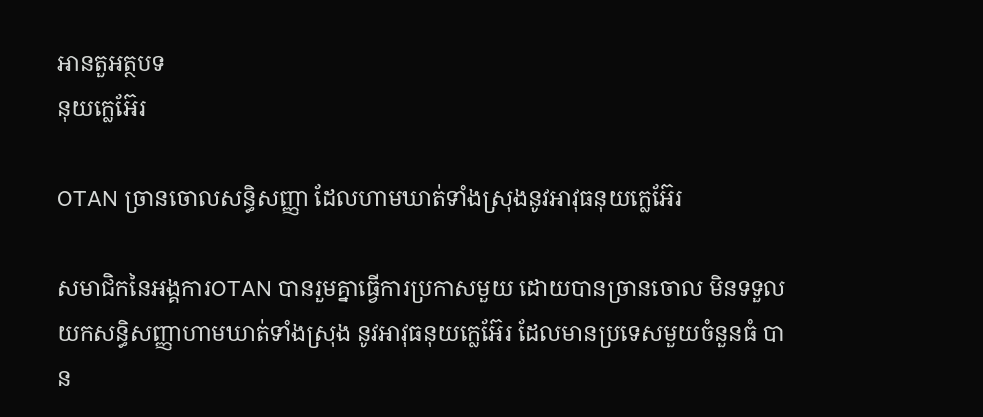អានតួអត្ថបទ
នុយក្លេអ៊ែរ

OTAN ច្រានចោលសន្ធិសញ្ញា ដែលហាមឃាត់ទាំងស្រុងនូវអាវុធនុយក្លេអ៊ែរ

សមាជិកនៃអង្គការOTAN បានរួមគ្នាធ្វើការប្រកាសមួយ ដោយបានច្រានចោល មិនទទួលយកសន្ធិសញ្ញាហាមឃាត់ទាំងស្រុង នូវអាវុធនុយក្លេអ៊ែរ ដែលមានប្រទេសមួយចំនួនធំ បាន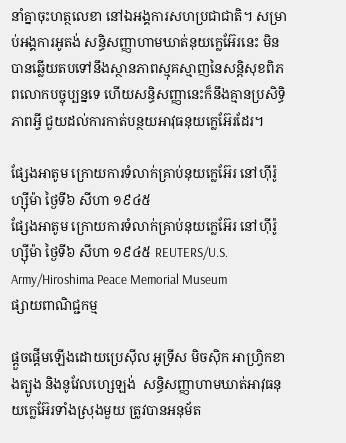នាំគ្នាចុះហត្ថលេខា នៅឯអង្គការសហប្រជាជាតិ។ សម្រាប់អង្គការអូតង់ សន្ធិសញ្ញាហាមឃាត់នុយក្លេអ៊ែរនេះ មិនបានឆ្លើយតបទៅនឹងស្ថានភាពស្មុគស្មាញនៃសន្តិសុខពិភពលោកបច្ចុប្បន្នទេ ហើយសន្ធិសញ្ញានេះក៏នឹងគ្មានប្រសិទ្ធិភាពអ្វី ជួយដល់ការកាត់បន្ថយអាវុធនុយក្លេអ៊ែរដែរ។

ផ្សែងអាតូម ក្រោយការទំលាក់គ្រាប់នុយក្លេអ៊ែរ នៅហ៊ីរ៉ូហ្ស៊ីម៉ា ថ្ងៃទី៦ សីហា ១៩៤៥
ផ្សែងអាតូម ក្រោយការទំលាក់គ្រាប់នុយក្លេអ៊ែរ នៅហ៊ីរ៉ូហ្ស៊ីម៉ា ថ្ងៃទី៦ សីហា ១៩៤៥ REUTERS/U.S. Army/Hiroshima Peace Memorial Museum
ផ្សាយពាណិជ្ជកម្ម

ផ្តួចផ្តើមឡើងដោយប្រេស៊ីល អូទ្រីស មិចស៊ិក អាហ្វ្រិកខាងត្បូង និងនូវែលហ្សេឡង់  សន្ធិសញ្ញាហាមឃាត់អាវុធនុយក្លេអ៊ែរទាំងស្រុងមួយ ត្រូវបានអនុម័ត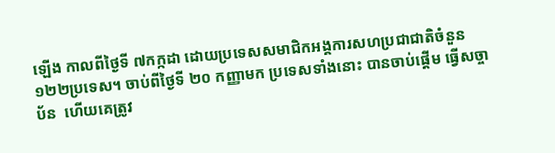ឡើង កាលពីថ្ងៃទី ៧កក្កដា ដោយប្រទេសសមាជិកអង្គការសហប្រជាជាតិចំនួន១២២ប្រទេស។ ចាប់ពីថ្ងៃទី ២០ កញ្ញាមក ប្រទេសទាំងនោះ បានចាប់ផ្តើម ធ្វើសច្ចាប័ន  ហើយគេត្រូវ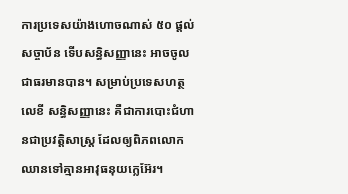ការប្រទេសយ៉ាងហោចណាស់ ៥០ ផ្តល់សច្ចាប័ន ទើបសន្ធិសញ្ញានេះ អាចចូលជាធរមានបាន។ សម្រាប់ប្រទេសហត្ថលេខី សន្ធិសញ្ញានេះ គឺជាការបោះជំហានជាប្រវត្តិសាស្ត្រ ដែលឲ្យពិភពលោក ឈានទៅគ្មានអាវុធនុយក្លេអ៊ែរ។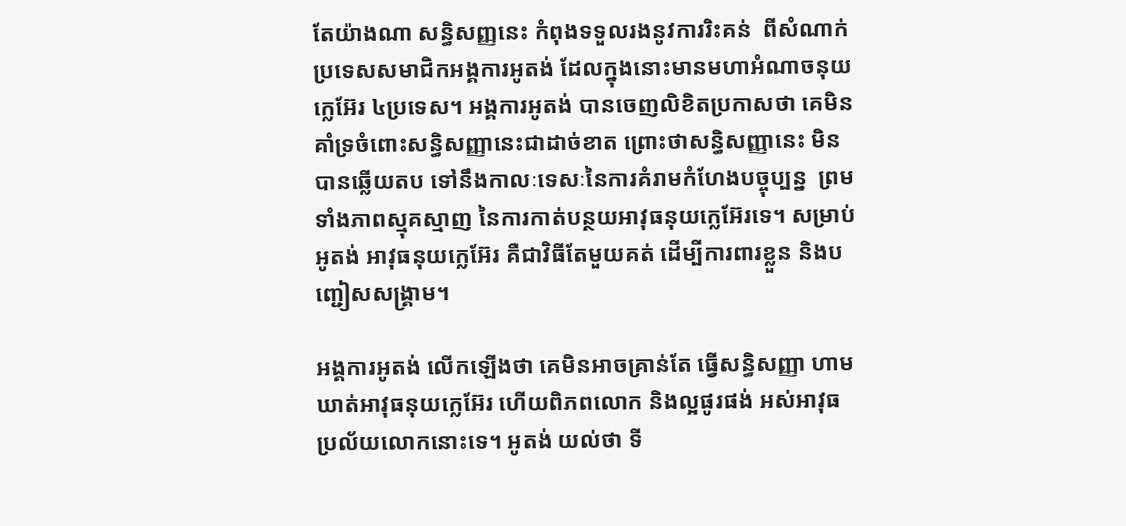តែយ៉ាងណា សន្ធិសញ្ញនេះ កំពុងទទួលរងនូវការរិះគន់  ពីសំណាក់ ប្រទេសសមាជិកអង្គការអូតង់ ដែលក្នុងនោះមានមហាអំណាចនុយក្លេអ៊ែរ ៤ប្រទេស។ អង្គការអូតង់ បានចេញលិខិតប្រកាសថា គេមិនគាំទ្រចំពោះសន្ធិសញ្ញានេះជាដាច់ខាត ព្រោះថាសន្ធិសញ្ញានេះ មិនបានឆ្លើយតប ទៅនឹងកាលៈទេសៈនៃការគំរាមកំហែងបច្ចុប្បន្ន  ព្រមទាំងភាពស្មុគស្មាញ នៃការកាត់បន្ថយអាវុធនុយក្លេអ៊ែរទេ។ សម្រាប់អូតង់ អាវុធនុយក្លេអ៊ែរ គឺជាវិធីតែមួយគត់ ដើម្បីការពារខ្លួន និងបញ្ជៀសសង្រ្គាម។

អង្គការអូតង់ លើកឡើងថា គេមិនអាចគ្រាន់តែ ធ្វើសន្ធិសញ្ញា ហាមឃាត់អាវុធនុយក្លេអ៊ែរ ហើយពិភពលោក និងល្អផូរផង់ អស់អាវុធប្រល័យលោកនោះទេ។ អូតង់ យល់ថា ទី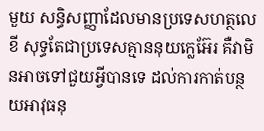មួយ សន្ធិសញ្ញាដែលមានប្រទេសហត្ថលេខី សុទ្ធតែជាប្រទេសគ្មាននុយក្លេអ៊ែរ គឺវាមិនអាចទៅជួយអ្វីបានទេ ដល់ការកាត់បន្ថយអាវុធនុ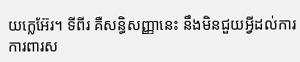យក្លេអ៊ែរ។ ទីពីរ គឺសន្ធិសញ្ញានេះ នឹងមិនជួយអ្វីដល់ការការពារស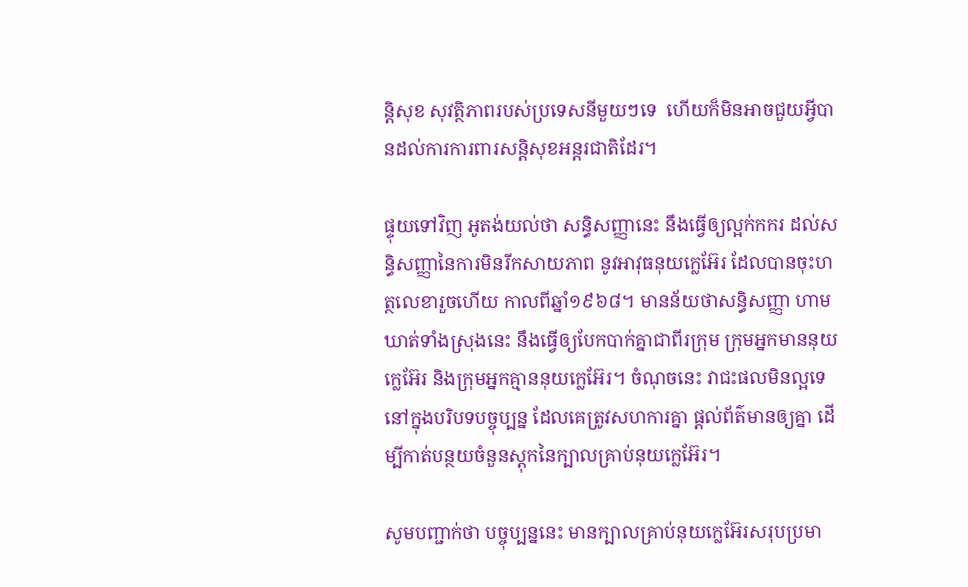ន្តិសុខ សុវត្ថិភាពរបស់ប្រទេសនីមួយៗទេ  ហើយក៏មិនអាចជួយអ្វីបានដល់ការការពារសន្តិសុខអន្តរជាតិដែរ។

ផ្ទុយទៅវិញ អូតង់យល់ថា សន្ធិសញ្ញានេះ នឹងធ្វើឲ្យល្អក់កករ ដល់សន្ធិសញ្ញានៃការមិនរីកសាយភាព នូវអាវុធនុយក្លេអ៊ែរ ដែលបានចុះហត្ថលេខារួចហើយ កាលពីឆ្នាំ១៩៦៨។ មានន័យថាសន្ធិសញ្ញា ហាមឃាត់ទាំងស្រុងនេះ នឹងធ្វើឲ្យបែកបាក់គ្នាជាពីរក្រុម ក្រុមអ្នកមាននុយក្លេអ៊ែរ និងក្រុមអ្នកគ្មាននុយក្លេអ៊ែរ។ ចំណុចនេះ វាជះផលមិនល្អទេ នៅក្នុងបរិបទបច្ចុប្បន្ន ដែលគេត្រូវសហការគ្នា ផ្តល់ព័ត៌មានឲ្យគ្នា ដើម្បីកាត់បន្ថយចំនួនស្តុកនៃក្បាលគ្រាប់នុយក្លេអ៊ែរ។

សូមបញ្ជាក់ថា បច្ចុប្បន្ននេះ មានក្បាលគ្រាប់នុយក្លេអ៊ែរសរុបប្រមា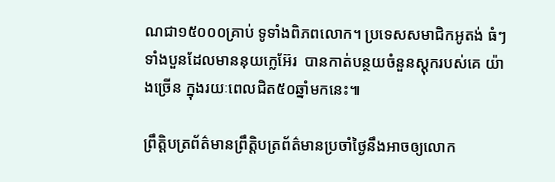ណជា១៥០០០គ្រាប់ ទូទាំងពិភពលោក។ ប្រទេសសមាជិកអូតង់ ធំៗទាំងបួនដែលមាននុយក្លេអ៊ែរ  បានកាត់បន្ថយចំនួនស្តុករបស់គេ យ៉ាងច្រើន ក្នុងរយៈពេលជិត៥០ឆ្នាំមកនេះ៕

ព្រឹត្តិបត្រព័ត៌មានព្រឹត្តិបត្រព័ត៌មានប្រចាំថ្ងៃនឹងអាចឲ្យលោក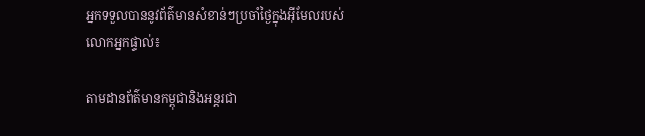អ្នកទទួលបាននូវព័ត៌មានសំខាន់ៗប្រចាំថ្ងៃក្នុងអ៊ីមែលរបស់លោកអ្នកផ្ទាល់៖

តាមដានព័ត៌មានកម្ពុជានិងអន្តរជា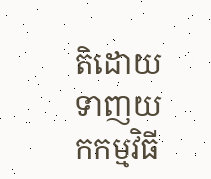តិដោយទាញយកកម្មវិធី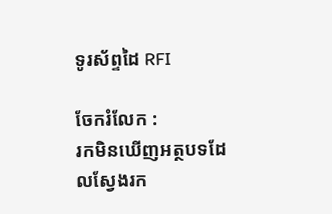ទូរស័ព្ទដៃ RFI

ចែករំលែក :
រកមិនឃើញអត្ថបទដែលស្វែងរក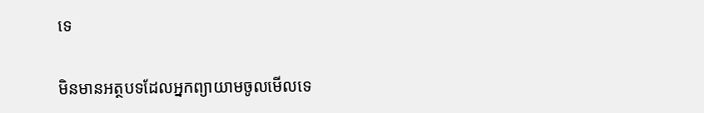ទេ

មិនមានអត្ថបទដែលអ្នកព្យាយាមចូលមើលទេ